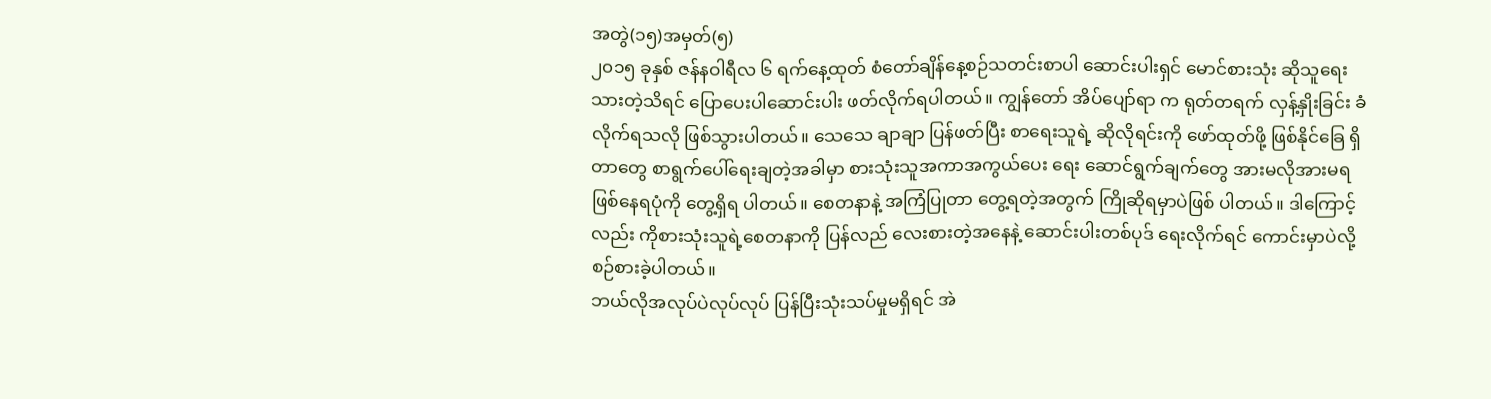အတွဲ(၁၅)အမှတ်(၅)
၂၀၁၅ ခုနှစ် ဇန်နဝါရီလ ၆ ရက်နေ့ထုတ် စံတော်ချိန်နေ့စဉ်သတင်းစာပါ ဆောင်းပါးရှင် မောင်စားသုံး ဆိုသူရေးသားတဲ့သိရင် ပြောပေးပါဆောင်းပါး ဖတ်လိုက်ရပါတယ်။ ကျွန်တော် အိပ်ပျော်ရာ က ရုတ်တရက် လှန့်နှိုးခြင်း ခံလိုက်ရသလို ဖြစ်သွားပါတယ်။ သေသေ ချာချာ ပြန်ဖတ်ပြီး စာရေးသူရဲ့ ဆိုလိုရင်းကို ဖော်ထုတ်ဖို့ ဖြစ်နိုင်ခြေ ရှိတာတွေ စာရွက်ပေါ်ရေးချတဲ့အခါမှာ စားသုံးသူအကာအကွယ်ပေး ရေး ဆောင်ရွက်ချက်တွေ အားမလိုအားမရ ဖြစ်နေရပုံကို တွေ့ရှိရ ပါတယ်။ စေတနာနဲ့ အကြံပြုတာ တွေ့ရတဲ့အတွက် ကြိုဆိုရမှာပဲဖြစ် ပါတယ်။ ဒါကြောင့်လည်း ကိုစားသုံးသူရဲ့စေတနာကို ပြန်လည် လေးစားတဲ့အနေနဲ့ ဆောင်းပါးတစ်ပုဒ် ရေးလိုက်ရင် ကောင်းမှာပဲလို့ စဉ်စားခဲ့ပါတယ်။
ဘယ်လိုအလုပ်ပဲလုပ်လုပ် ပြန်ပြီးသုံးသပ်မှုမရှိရင် အဲ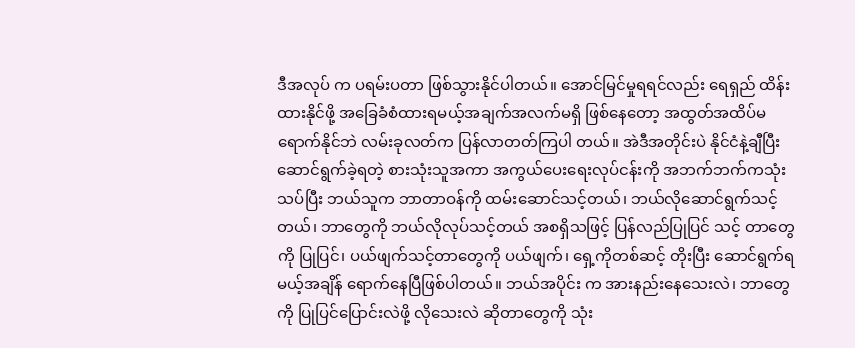ဒီအလုပ် က ပရမ်းပတာ ဖြစ်သွားနိုင်ပါတယ်။ အောင်မြင်မှုရရင်လည်း ရေရှည် ထိန်းထားနိုင်ဖို့ အခြေခံစံထားရမယ့်အချက်အလက်မရှိ ဖြစ်နေတော့ အထွတ်အထိပ်မရောက်နိုင်ဘဲ လမ်းခုလတ်က ပြန်လာတတ်ကြပါ တယ်။ အဲဒီအတိုင်းပဲ နိုင်ငံနဲ့ချီပြီး ဆောင်ရွက်ခဲ့ရတဲ့ စားသုံးသူအကာ အကွယ်ပေးရေးလုပ်ငန်းကို အဘက်ဘက်ကသုံးသပ်ပြီး ဘယ်သူက ဘာတာဝန်ကို ထမ်းဆောင်သင့်တယ်၊ ဘယ်လိုဆောင်ရွက်သင့်တယ်၊ ဘာတွေကို ဘယ်လိုလုပ်သင့်တယ် အစရှိသဖြင့် ပြန်လည်ပြုပြင် သင့် တာတွေကို ပြုပြင်၊ ပယ်ဖျက်သင့်တာတွေကို ပယ်ဖျက်၊ ရှေ့ကိုတစ်ဆင့် တိုးပြီး ဆောင်ရွက်ရမယ့်အချိန် ရောက်နေပြီဖြစ်ပါတယ်။ ဘယ်အပိုင်း က အားနည်းနေသေးလဲ၊ ဘာတွေကို ပြုပြင်ပြောင်းလဲဖို့ လိုသေးလဲ ဆိုတာတွေကို သုံး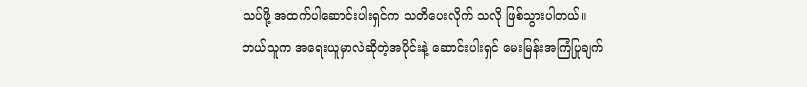သပ်ဖို့ အထက်ပါဆောင်းပါးရှင်က သတိပေးလိုက် သလို ဖြစ်သွားပါတယ်။
ဘယ်သူက အရေးယူမှာလဲဆိုတဲ့အပိုင်းနဲ့ ဆောင်းပါးရှင် မေးမြန်းအကြံပြုချက်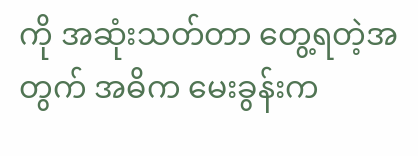ကို အဆုံးသတ်တာ တွေ့ရတဲ့အတွက် အဓိက မေးခွန်းက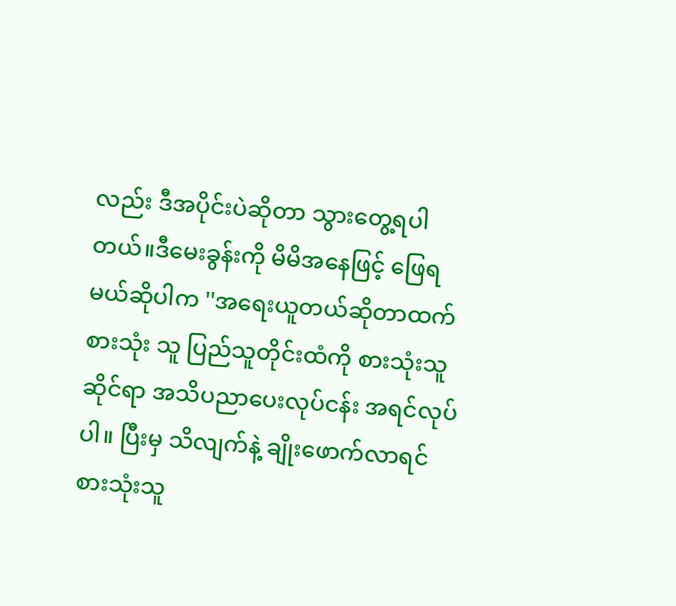လည်း ဒီအပိုင်းပဲဆိုတာ သွားတွေ့ရပါတယ်။ဒီမေးခွန်းကို မိမိအနေဖြင့် ဖြေရမယ်ဆိုပါက ''အရေးယူတယ်ဆိုတာထက် စားသုံး သူ ပြည်သူတိုင်းထံကို စားသုံးသူဆိုင်ရာ အသိပညာပေးလုပ်ငန်း အရင်လုပ်ပါ။ ပြီးမှ သိလျက်နဲ့ ချိုးဖောက်လာရင် စားသုံးသူ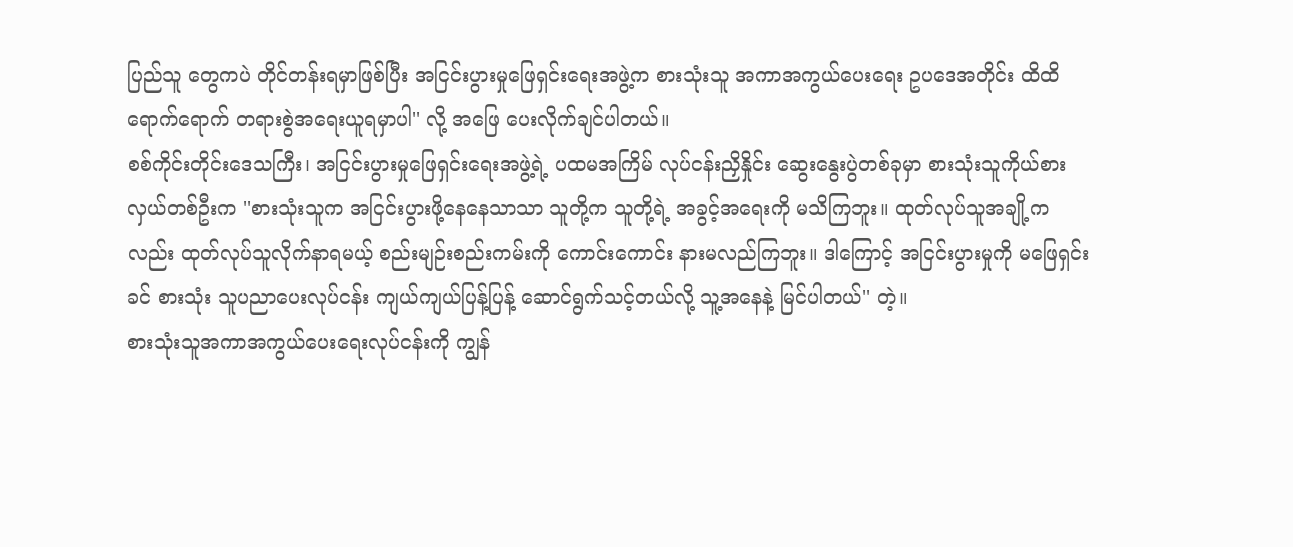ပြည်သူ တွေကပဲ တိုင်တန်းရမှာဖြစ်ပြီး အငြင်းပွားမှုဖြေရှင်းရေးအဖွဲ့က စားသုံးသူ အကာအကွယ်ပေးရေး ဥပဒေအတိုင်း ထိထိရောက်ရောက် တရားစွဲအရေးယူရမှာပါ'' လို့ အဖြေ ပေးလိုက်ချင်ပါတယ်။
စစ်ကိုင်းတိုင်းဒေသကြီး၊ အငြင်းပွားမှုဖြေရှင်းရေးအဖွဲ့ရဲ့ ပထမအကြိမ် လုပ်ငန်းညှိနှိုင်း ဆွေးနွေးပွဲတစ်ခုမှာ စားသုံးသူကိုယ်စား လှယ်တစ်ဦးက ''စားသုံးသူက အငြင်းပွားဖို့နေနေသာသာ သူတို့က သူတို့ရဲ့ အခွင့်အရေးကို မသိကြဘူး။ ထုတ်လုပ်သူအချို့ကလည်း ထုတ်လုပ်သူလိုက်နာရမယ့် စည်းမျဉ်းစည်းကမ်းကို ကောင်းကောင်း နားမလည်ကြဘူး။ ဒါကြောင့် အငြင်းပွားမှုကို မဖြေရှင်းခင် စားသုံး သူပညာပေးလုပ်ငန်း ကျယ်ကျယ်ပြန့်ပြန့် ဆောင်ရွက်သင့်တယ်လို့ သူ့အနေနဲ့ မြင်ပါတယ်'' တဲ့။
စားသုံးသူအကာအကွယ်ပေးရေးလုပ်ငန်းကို ကျွန်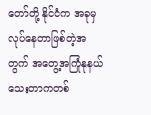တော်တို့ နိုင်ငံက အခုမှလုပ်နေတာဖြစ်တဲ့အတွက် အတွေ့အကြုံနုနယ်သေးတာကတစ်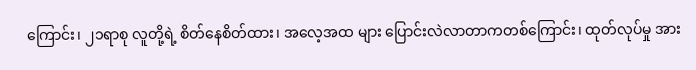ကြောင်း၊ ၂၁ရာစု လူတို့ရဲ့ စိတ်နေစိတ်ထား၊ အလေ့အထ များ ပြောင်းလဲလာတာကတစ်ကြောင်း၊ ထုတ်လုပ်မှု အား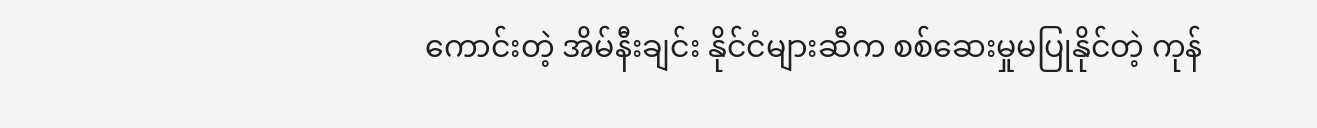ကောင်းတဲ့ အိမ်နီးချင်း နိုင်ငံများဆီက စစ်ဆေးမှုမပြုနိုင်တဲ့ ကုန်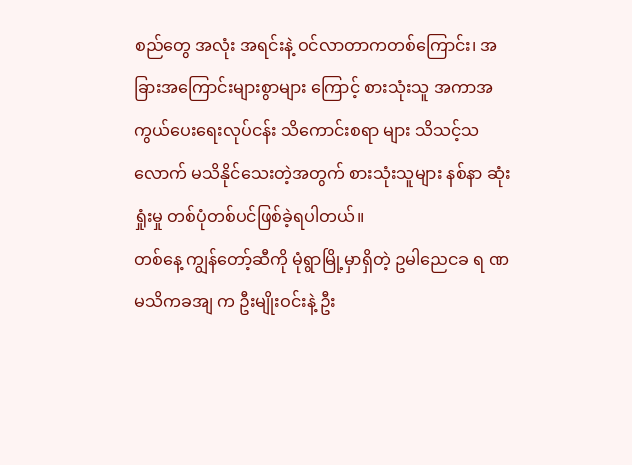စည်တွေ အလုံး အရင်းနဲ့ ဝင်လာတာကတစ်ကြောင်း၊ အခြားအကြောင်းများစွာများ ကြောင့် စားသုံးသူ အကာအကွယ်ပေးရေးလုပ်ငန်း သိကောင်းစရာ များ သိသင့်သလောက် မသိနိုင်သေးတဲ့အတွက် စားသုံးသူများ နစ်နာ ဆုံးရှုံးမှု တစ်ပုံတစ်ပင်ဖြစ်ခဲ့ရပါတယ်။
တစ်နေ့ ကျွန်တော့်ဆီကို မုံရွာမြို့မှာရှိတဲ့ ဥမါညေငခ ရ ဏမသိကခအျ က ဦးမျိုးဝင်းနဲ့ ဦး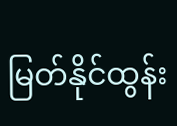မြတ်နိုင်ထွန်း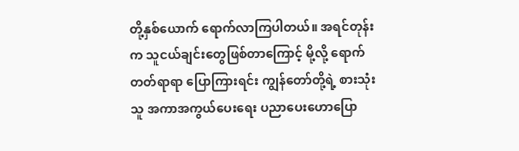တို့နှစ်ယောက် ရောက်လာကြပါတယ်။ အရင်တုန်းက သူငယ်ချင်းတွေဖြစ်တာကြောင့် မို့လို့ ရောက်တတ်ရာရာ ပြောကြားရင်း ကျွန်တော်တို့ရဲ့ စားသုံးသူ အကာအကွယ်ပေးရေး ပညာပေးဟောပြော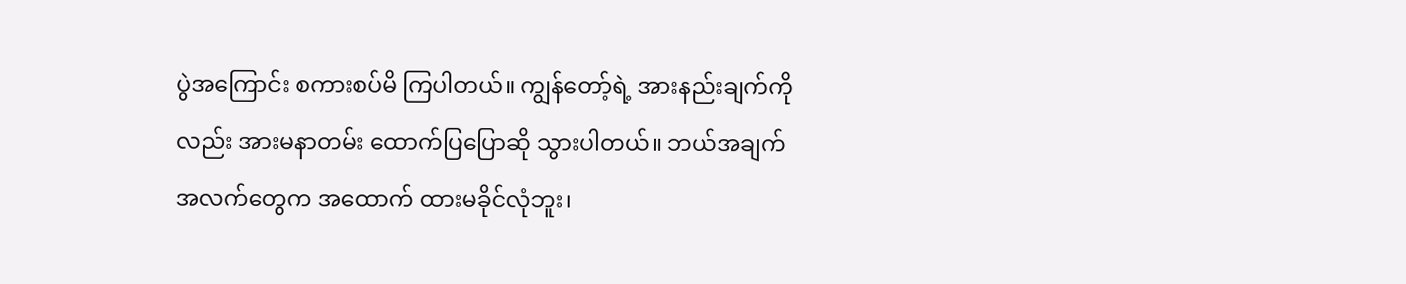ပွဲအကြောင်း စကားစပ်မိ ကြပါတယ်။ ကျွန်တော့်ရဲ့ အားနည်းချက်ကိုလည်း အားမနာတမ်း ထောက်ပြပြောဆို သွားပါတယ်။ ဘယ်အချက်အလက်တွေက အထောက် ထားမခိုင်လုံဘူး၊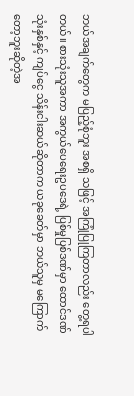ဘယ်အချက်တွေက မပြည့်စုံဘူး အစရှိ သဖြင့် အကြုံပြုကြတာလည်း တွေ့ရပါတယ်။ စားသုံးသူအကာ အကွယ်ပေရေးဥပဒေရဲ့ ပြစ်မှုပြစ်ဒဏ်မှာ ထောင်ဒဏ် သုံးနှစ်နှင့် ကျပ်ငွေ သိန်းငါးဆယ်ဆိုတာက ယခုခေတ်မှာ ဘယ်သူမှ မကြောက် တော့ဘူးဆိုတဲ့အ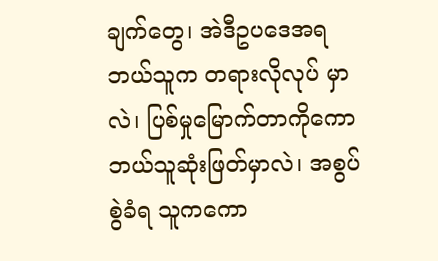ချက်တွေ၊ အဲဒီဥပဒေအရ ဘယ်သူက တရားလိုလုပ် မှာလဲ၊ ပြစ်မှုမြောက်တာကိုကော ဘယ်သူဆုံးဖြတ်မှာလဲ၊ အစွပ်စွဲခံရ သူကကော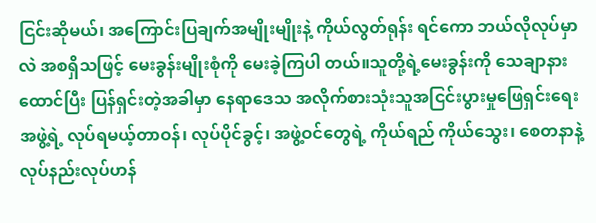ငြင်းဆိုမယ်၊ အကြောင်းပြချက်အမျိုးမျိုးနဲ့ ကိုယ်လွတ်ရုန်း ရင်ကော ဘယ်လိုလုပ်မှာလဲ အစရှိသဖြင့် မေးခွန်းမျိုးစုံကို မေးခဲ့ကြပါ တယ်။သူတို့ရဲ့မေးခွန်းကို သေချာနားထောင်ပြီး ပြန်ရှင်းတဲ့အခါမှာ နေရာဒေသ အလိုက်စားသုံးသူအငြင်းပွားမှုဖြေရှင်းရေး အဖွဲ့ရဲ့ လုပ်ရမယ့်တာဝန်၊ လုပ်ပိုင်ခွင့်၊ အဖွဲ့ဝင်တွေရဲ့ ကိုယ်ရည် ကိုယ်သွေး၊ စေတနာနဲ့ လုပ်နည်းလုပ်ဟန်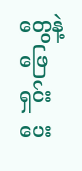တွေနဲ့ ဖြေရှင်းပေး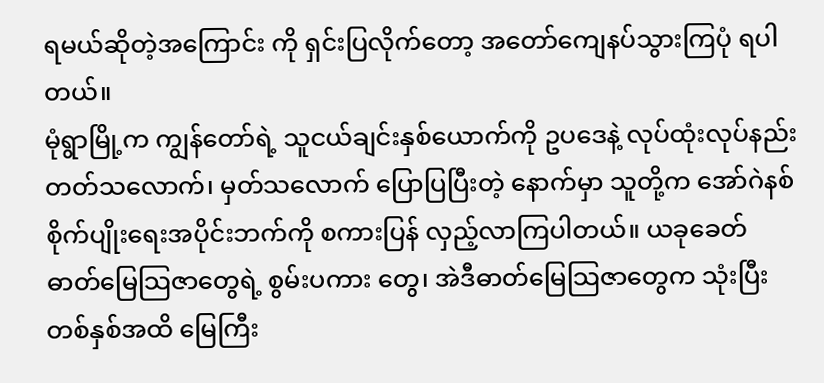ရမယ်ဆိုတဲ့အကြောင်း ကို ရှင်းပြလိုက်တော့ အတော်ကျေနပ်သွားကြပုံ ရပါတယ်။
မုံရွာမြို့က ကျွန်တော်ရဲ့ သူငယ်ချင်းနှစ်ယောက်ကို ဥပဒေနဲ့ လုပ်ထုံးလုပ်နည်း တတ်သလောက်၊ မှတ်သလောက် ပြောပြပြီးတဲ့ နောက်မှာ သူတို့က အော်ဂဲနစ်စိုက်ပျိုးရေးအပိုင်းဘက်ကို စကားပြန် လှည့်လာကြပါတယ်။ ယခုခေတ် ဓာတ်မြေသြဇာတွေရဲ့ စွမ်းပကား တွေ၊ အဲဒီဓာတ်မြေသြဇာတွေက သုံးပြီး တစ်နှစ်အထိ မြေကြီး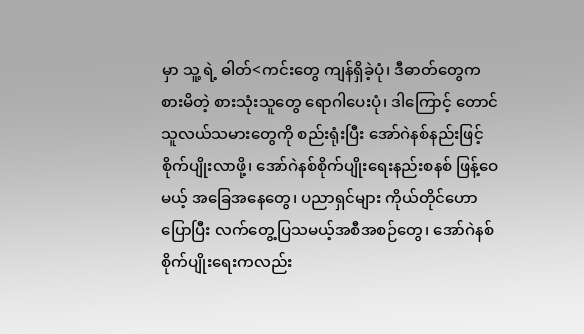မှာ သူ့ ရဲ့ ဓါတ်<ကင်းတွေ ကျန်ရှိခဲ့ပုံ၊ ဒီဓာတ်တွေက စားမိတဲ့ စားသုံးသူတွေ ရောဂါပေးပုံ၊ ဒါကြောင့် တောင်သူလယ်သမားတွေကို စည်းရုံးပြီး အော်ဂဲနစ်နည်းဖြင့် စိုက်ပျိုးလာဖို့၊ အော်ဂဲနစ်စိုက်ပျိုးရေးနည်းစနစ် ဖြန့်ဝေမယ့် အခြေအနေတွေ၊ ပညာရှင်များ ကိုယ်တိုင်ဟောပြောပြီး လက်တွေ့ပြသမယ့်အစီအစဉ်တွေ၊ အော်ဂဲနစ် စိုက်ပျိုးရေးကလည်း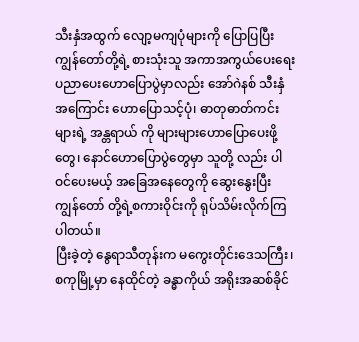သီးနှံအထွက် လျော့မကျပုံများကို ပြောပြပြီး ကျွန်တော်တို့ရဲ့ စားသုံးသူ အကာအကွယ်ပေးရေး ပညာပေးဟောပြောပွဲမှာလည်း အော်ဂဲနစ် သီးနှံအကြောင်း ဟောပြောသင့်ပုံ၊ ဓာတုဓာတ်ကင်းများရဲ့ အန္တရာယ် ကို များများဟောပြောပေးဖို့တွေ၊ နောင်ဟောပြောပွဲတွေမှာ သူတို့ လည်း ပါဝင်ပေးမယ့် အခြေအနေတွေကို ဆွေးနွေးပြီး ကျွန်တော် တို့ရဲ့စကားဝိုင်းကို ရုပ်သိမ်းလိုက်ကြပါတယ်။
ပြီးခဲ့တဲ့ နွေရာသီတုန်းက မကွေးတိုင်းဒေသကြီး၊ စကုမြို့မှာ နေထိုင်တဲ့ ခန္ဓာကိုယ် အရိုးအဆစ်ခိုင်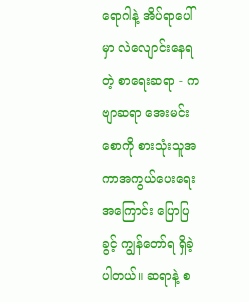ရောဂါနဲ့ အိပ်ရာပေါ်မှာ လဲလျောင်းနေရတဲ့ စာရေးဆရာ - ကဗျာဆရာ အေးမင်းစောကို စားသုံးသူအကာအကွယ်ပေးရေးအကြောင်း ပြောပြခွင့် ကျွန်တော်ရ ရှိခဲ့ပါတယ်။ ဆရာနဲ့ စ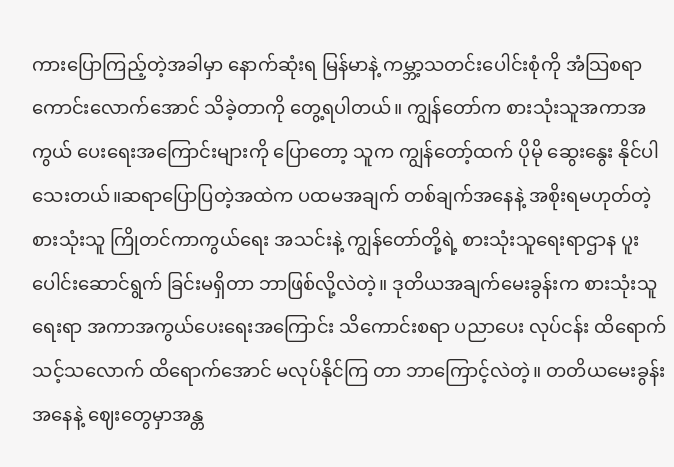ကားပြောကြည့်တဲ့အခါမှာ နောက်ဆုံးရ မြန်မာနဲ့ ကမ္ဘာ့သတင်းပေါင်းစုံကို အံသြစရာကောင်းလောက်အောင် သိခဲ့တာကို တွေ့ရပါတယ်။ ကျွန်တော်က စားသုံးသူအကာအကွယ် ပေးရေးအကြောင်းများကို ပြောတော့ သူက ကျွန်တော့်ထက် ပိုမို ဆွေးနွေး နိုင်ပါသေးတယ်။ဆရာပြောပြတဲ့အထဲက ပထမအချက် တစ်ချက်အနေနဲ့ အစိုးရမဟုတ်တဲ့ စားသုံးသူ ကြိုတင်ကာကွယ်ရေး အသင်းနဲ့ ကျွန်တော်တို့ရဲ့ စားသုံးသူရေးရာဌာန ပူးပေါင်းဆောင်ရွက် ခြင်းမရှိတာ ဘာဖြစ်လို့လဲတဲ့။ ဒုတိယအချက်မေးခွန်းက စားသုံးသူ ရေးရာ အကာအကွယ်ပေးရေးအကြောင်း သိကောင်းစရာ ပညာပေး လုပ်ငန်း ထိရောက်သင့်သလောက် ထိရောက်အောင် မလုပ်နိုင်ကြ တာ ဘာကြောင့်လဲတဲ့။ တတိယမေးခွန်းအနေနဲ့ ဈေးတွေမှာအန္တ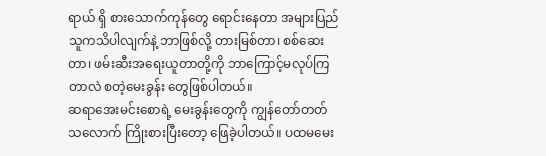ရာယ် ရှိ စားသောက်ကုန်တွေ ရောင်းနေတာ အများပြည်သူကသိပါလျက်နဲ့ ဘာဖြစ်လို့ တားမြစ်တာ၊ စစ်ဆေးတာ၊ ဖမ်းဆီးအရေးယူတာတို့ကို ဘာကြောင့်မလုပ်ကြတာလဲ စတဲ့မေးခွန်း တွေဖြစ်ပါတယ်။
ဆရာအေးမင်းစောရဲ့ မေးခွန်းတွေကို ကျွန်တော်တတ် သလောက် ကြိုးစားပြီးတော့ ဖြေခဲ့ပါတယ်။ ပထမမေး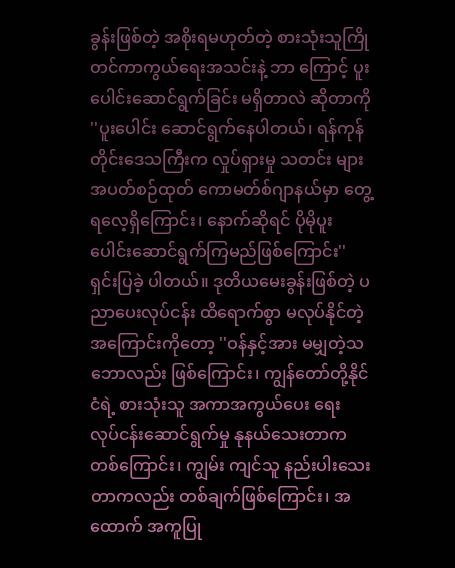ခွန်းဖြစ်တဲ့ အစိုးရမဟုတ်တဲ့ စားသုံးသူကြိုတင်ကာကွယ်ရေးအသင်းနဲ့ ဘာ ကြောင့် ပူးပေါင်းဆောင်ရွက်ခြင်း မရှိတာလဲ ဆိုတာကို ''ပူးပေါင်း ဆောင်ရွက်နေပါတယ်၊ ရန်ကုန်တိုင်းဒေသကြီးက လှုပ်ရှားမှု သတင်း များ အပတ်စဉ်ထုတ် ကောမတ်စ်ဂျာနယ်မှာ တွေ့ရလေ့ရှိကြောင်း၊ နောက်ဆိုရင် ပိုမိုပူးပေါင်းဆောင်ရွက်ကြမည်ဖြစ်ကြောင်း'' ရှင်းပြခဲ့ ပါတယ်။ ဒုတိယမေးခွန်းဖြစ်တဲ့ ပညာပေးလုပ်ငန်း ထိရောက်စွာ မလုပ်နိုင်တဲ့ အကြောင်းကိုတော့ ''ဝန်နှင့်အား မမျှတဲ့သဘောလည်း ဖြစ်ကြောင်း၊ ကျွန်တော်တို့နိုင်ငံရဲ့ စားသုံးသူ အကာအကွယ်ပေး ရေး လုပ်ငန်းဆောင်ရွက်မှု နုနယ်သေးတာကတစ်ကြောင်း၊ ကျွမ်း ကျင်သူ နည်းပါးသေးတာကလည်း တစ်ချက်ဖြစ်ကြောင်း၊ အထောက် အကူပြု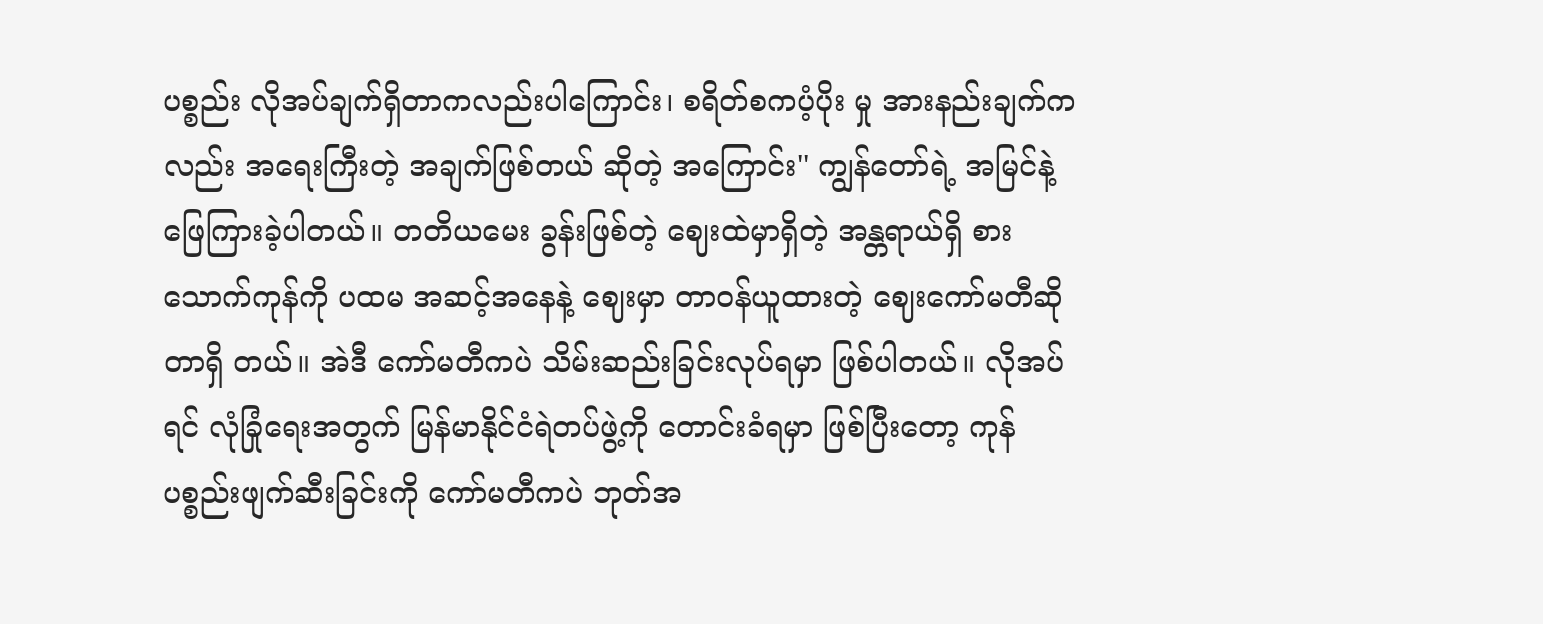ပစ္စည်း လိုအပ်ချက်ရှိတာကလည်းပါကြောင်း၊ စရိတ်စကပံ့ပိုး မှု အားနည်းချက်ကလည်း အရေးကြီးတဲ့ အချက်ဖြစ်တယ် ဆိုတဲ့ အကြောင်း'' ကျွန်တော်ရဲ့ အမြင်နဲ့ ဖြေကြားခဲ့ပါတယ်။ တတိယမေး ခွန်းဖြစ်တဲ့ ဈေးထဲမှာရှိတဲ့ အန္တရာယ်ရှိ စားသောက်ကုန်ကို ပထမ အဆင့်အနေနဲ့ ဈေးမှာ တာဝန်ယူထားတဲ့ ဈေးကော်မတီဆိုတာရှိ တယ်။ အဲဒီ ကော်မတီကပဲ သိမ်းဆည်းခြင်းလုပ်ရမှာ ဖြစ်ပါတယ်။ လိုအပ်ရင် လုံခြုံရေးအတွက် မြန်မာနိုင်ငံရဲတပ်ဖွဲ့ကို တောင်းခံရမှာ ဖြစ်ပြီးတော့ ကုန်ပစ္စည်းဖျက်ဆီးခြင်းကို ကော်မတီကပဲ ဘုတ်အ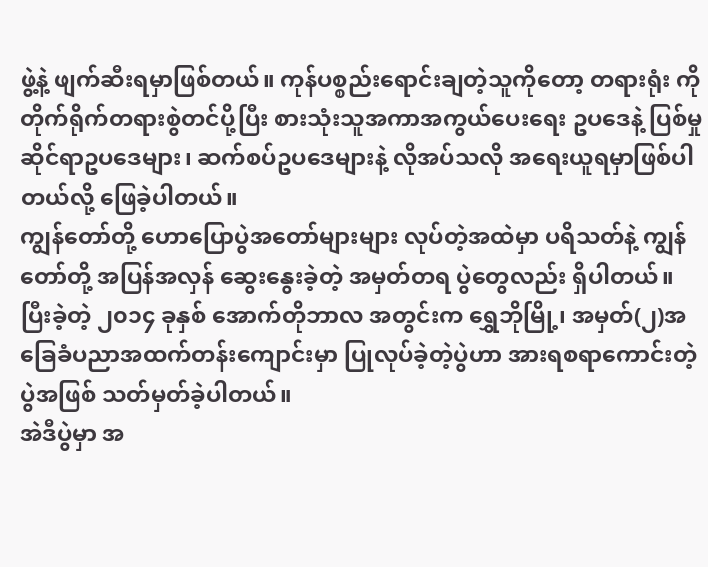ဖွဲ့နဲ့ ဖျက်ဆီးရမှာဖြစ်တယ်။ ကုန်ပစ္စည်းရောင်းချတဲ့သူကိုတော့ တရားရုံး ကို တိုက်ရိုက်တရားစွဲတင်ပို့ပြီး စားသုံးသူအကာအကွယ်ပေးရေး ဥပဒေနဲ့ ပြစ်မှုဆိုင်ရာဥပဒေများ၊ ဆက်စပ်ဥပဒေများနဲ့ လိုအပ်သလို အရေးယူရမှာဖြစ်ပါတယ်လို့ ဖြေခဲ့ပါတယ်။
ကျွန်တော်တို့ ဟောပြောပွဲအတော်များများ လုပ်တဲ့အထဲမှာ ပရိသတ်နဲ့ ကျွန်တော်တို့ အပြန်အလှန် ဆွေးနွေးခဲ့တဲ့ အမှတ်တရ ပွဲတွေလည်း ရှိပါတယ်။ ပြီးခဲ့တဲ့ ၂၀၁၄ ခုနှစ် အောက်တိုဘာလ အတွင်းက ရွှေဘိုမြို့၊ အမှတ်(၂)အခြေခံပညာအထက်တန်းကျောင်းမှာ ပြုလုပ်ခဲ့တဲ့ပွဲဟာ အားရစရာကောင်းတဲ့ပွဲအဖြစ် သတ်မှတ်ခဲ့ပါတယ်။
အဲဒီပွဲမှာ အ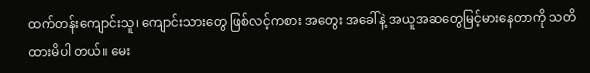ထက်တန်းကျောင်းသူ၊ ကျောင်းသားတွေ ဖြစ်လင့်ကစား အတွေး အခေါ်နဲ့ အယူအဆတွေမြင့်မားနေတာကို သတိထားမိပါ တယ်။ မေး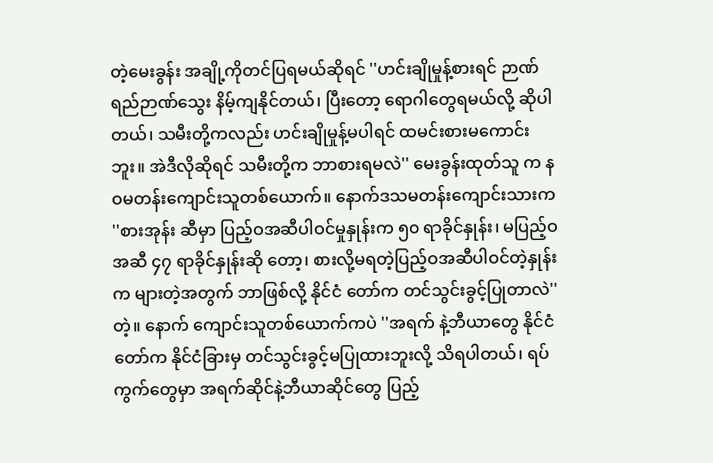တဲ့မေးခွန်း အချို့ကိုတင်ပြရမယ်ဆိုရင် ''ဟင်းချိုမှုန့်စားရင် ဉာဏ်ရည်ဉာဏ်သွေး နိမ့်ကျနိုင်တယ်၊ ပြီးတော့ ရောဂါတွေရမယ်လို့ ဆိုပါတယ်၊ သမီးတို့ကလည်း ဟင်းချိုမှုန့်မပါရင် ထမင်းစားမကောင်းဘူး။ အဲဒီလိုဆိုရင် သမီးတို့က ဘာစားရမလဲ'' မေးခွန်းထုတ်သူ က နဝမတန်းကျောင်းသူတစ်ယောက်။ နောက်ဒသမတန်းကျောင်းသားက ''စားအုန်း ဆီမှာ ပြည့်ဝအဆီပါဝင်မှုနှုန်းက ၅၀ ရာခိုင်နှုန်း၊ မပြည့်ဝအဆီ ၄၇ ရာခိုင်နှုန်းဆို တော့၊ စားလို့မရတဲ့ပြည့်ဝအဆီပါဝင်တဲ့နှုန်းက များတဲ့အတွက် ဘာဖြစ်လို့ နိုင်ငံ တော်က တင်သွင်းခွင့်ပြုတာလဲ''တဲ့။ နောက် ကျောင်းသူတစ်ယောက်ကပဲ ''အရက် နဲ့ဘီယာတွေ နိုင်ငံတော်က နိုင်ငံခြားမှ တင်သွင်းခွင့်မပြုထားဘူးလို့ သိရပါတယ်၊ ရပ်ကွက်တွေမှာ အရက်ဆိုင်နဲ့ဘီယာဆိုင်တွေ ပြည့်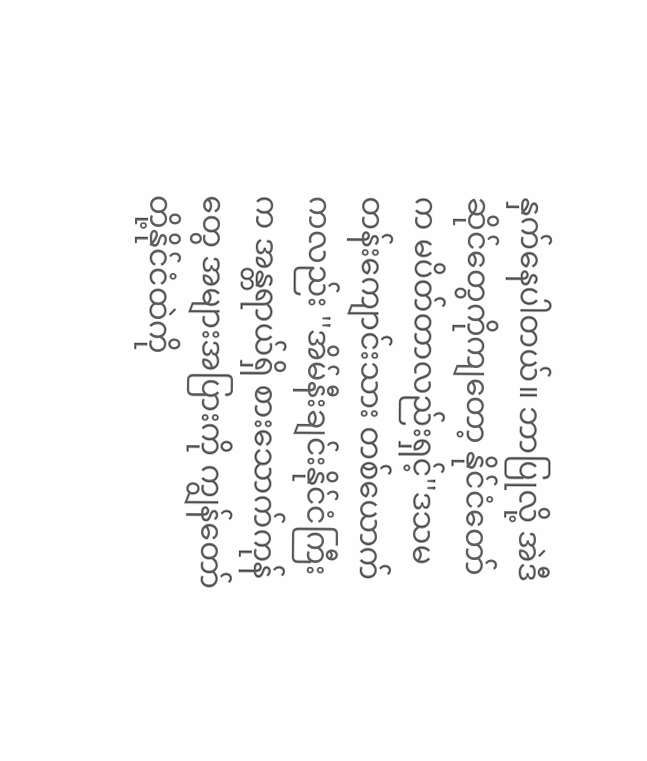နှက်နေပါတယ်။ ဘာပြုလို့ အဲဒီ ဆိုင်တွေကိုကျတော့ နိုင်ငံတော်က မပိတ်တာလည်းရှင့်''ဒသမတန်းကျောင်းသား တစ်ယောက်ကလည်း ''အိမ်နီးချင်းနိုင်ငံကြီးက အန္တရာယ်ရှိ စားသောက်ကုန်တွေ အများအပြားကို ကျွန်တော်တို့နိုင်ငံထဲကို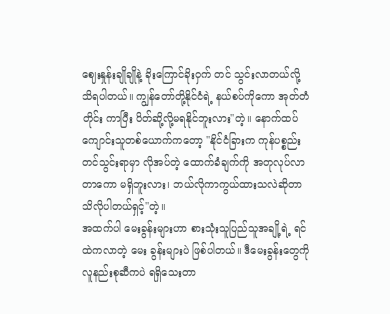ဈေးနှုန်းချိုချိုနဲ့ ခိုးကြောင်ခိုးဝှက် တင် သွင်းလာတယ်လို့ သိရပါတယ်။ ကျွန်တော်တို့နိုင်ငံရဲ့ နယ်စပ်ကိုကော အုတ်တံတိုင်း ကာပြီး ပိတ်ဆို့လို့မရနိုင်ဘူးလား''တဲ့။ နောက်ထပ် ကျောင်းသူတစ်ယောက်ကတော့ ''နိုင်ငံခြားက ကုန်ပစ္စည်းတင်သွင်းရာမှာ လိုအပ်တဲ့ ထောက်ခံချက်ကို အတုလုပ်လာ တာကော မရှိဘူးလား၊ ဘယ်လိုကာကွယ်ထားသလဲဆိုတာ သိလိုပါတယ်ရှင့်''တဲ့။
အထက်ပါ မေးခွန်းများဟာ စားသုံးသူပြည်သူအချို့ရဲ့ ရင်ထဲကလာတဲ့ မေး ခွန်းများပဲ ဖြစ်ပါတယ်။ ဒီမေးခွန်းတွေကို လူနည်းစုဆီကပဲ ရရှိသေးတာ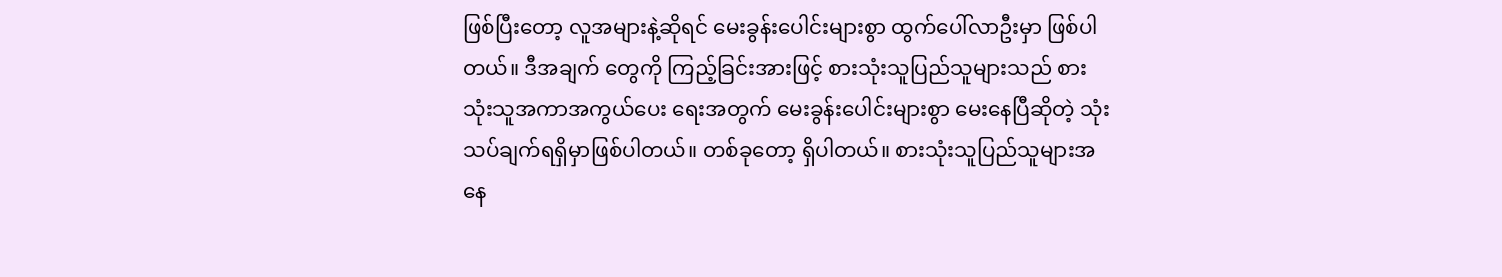ဖြစ်ပြီးတော့ လူအများနဲ့ဆိုရင် မေးခွန်းပေါင်းများစွာ ထွက်ပေါ်လာဦးမှာ ဖြစ်ပါတယ်။ ဒီအချက် တွေကို ကြည့်ခြင်းအားဖြင့် စားသုံးသူပြည်သူများသည် စားသုံးသူအကာအကွယ်ပေး ရေးအတွက် မေးခွန်းပေါင်းများစွာ မေးနေပြီဆိုတဲ့ သုံးသပ်ချက်ရရှိမှာဖြစ်ပါတယ်။ တစ်ခုတော့ ရှိပါတယ်။ စားသုံးသူပြည်သူများအနေ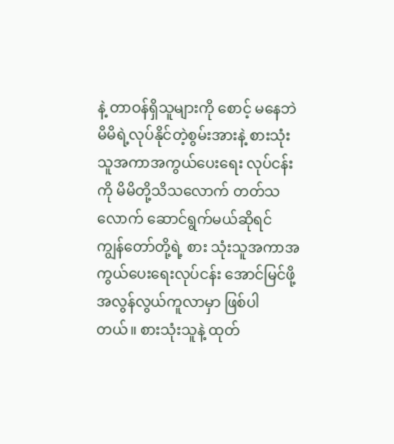နဲ့ တာဝန်ရှိသူများကို စောင့် မနေဘဲ မိမိရဲ့လုပ်နိုင်တဲ့စွမ်းအားနဲ့ စားသုံးသူအကာအကွယ်ပေးရေး လုပ်ငန်းကို မိမိတို့သိသလောက် တတ်သလောက် ဆောင်ရွက်မယ်ဆိုရင် ကျွန်တော်တို့ရဲ့ စား သုံးသူအကာအကွယ်ပေးရေးလုပ်ငန်း အောင်မြင်ဖို့ အလွန်လွယ်ကူလာမှာ ဖြစ်ပါ တယ်။ စားသုံးသူနဲ့ ထုတ်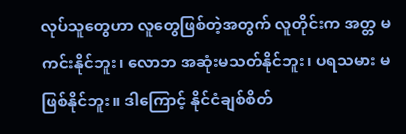လုပ်သူတွေဟာ လူတွေဖြစ်တဲ့အတွက် လူတိုင်းက အတ္တ မကင်းနိုင်ဘူး၊ လောဘ အဆုံးမသတ်နိုင်ဘူး၊ ပရသမား မဖြစ်နိုင်ဘူး။ ဒါကြောင့် နိုင်ငံချစ်စိတ်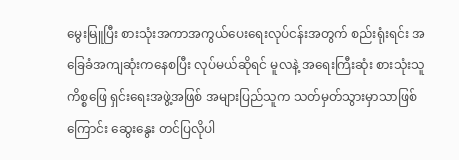မွေးမြူပြီး စားသုံးအကာအကွယ်ပေးရေးလုပ်ငန်းအတွက် စည်းရုံးရင်း အခြေခံအကျဆုံးကနေစပြီး လုပ်မယ်ဆိုရင် မူလနဲ့ အရေးကြီးဆုံး စားသုံးသူကိစ္စဖြေ ရှင်းရေးအဖွဲ့အဖြစ် အများပြည်သူက သတ်မှတ်သွားမှာသာဖြစ်ကြောင်း ဆွေးနွေး တင်ပြလိုပါ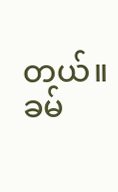တယ်။
ခမ်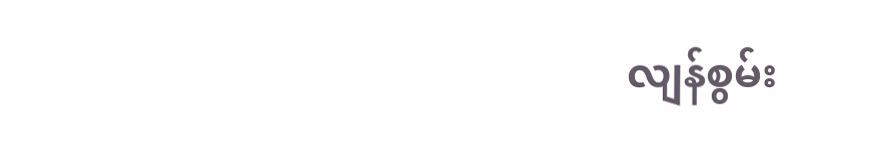လျန်စွမ်း